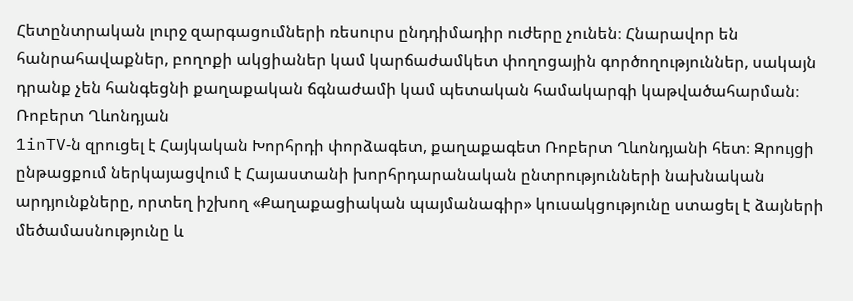Հետընտրական լուրջ զարգացումների ռեսուրս ընդդիմադիր ուժերը չունեն։ Հնարավոր են հանրահավաքներ, բողոքի ակցիաներ կամ կարճաժամկետ փողոցային գործողություններ, սակայն դրանք չեն հանգեցնի քաղաքական ճգնաժամի կամ պետական համակարգի կաթվածահարման։
Ռոբերտ Ղևոնդյան
1inTV‑ն զրուցել է Հայկական Խորհրդի փորձագետ, քաղաքագետ Ռոբերտ Ղևոնդյանի հետ։ Զրույցի ընթացքում ներկայացվում է Հայաստանի խորհրդարանական ընտրությունների նախնական արդյունքները, որտեղ իշխող «Քաղաքացիական պայմանագիր» կուսակցությունը ստացել է ձայների մեծամասնությունը և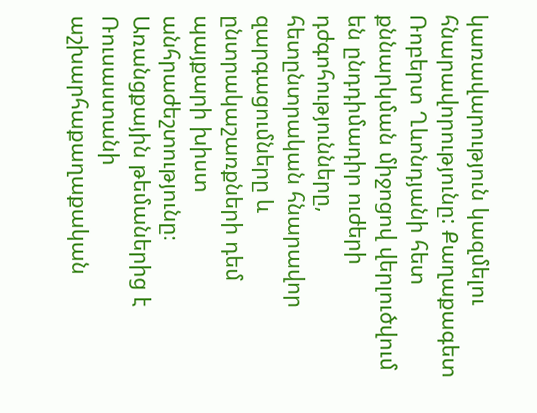կառավարություն կազմելու հնարավորությունը: Քաղաքագետ Ռոբերտ Ղևոնդյանի հետ քննարկման միջոցով վերլուծվում են ընդդիմադիր ուժերի դժգոհությունները, հետընտրական հնարավոր զարգացումները և ընտրակաշառքների դեմ պայքարի խիստ անհրաժեշտությունը։ Առանցքային թեմաներից է Ռուսաստանի աշխարհաքաղաքական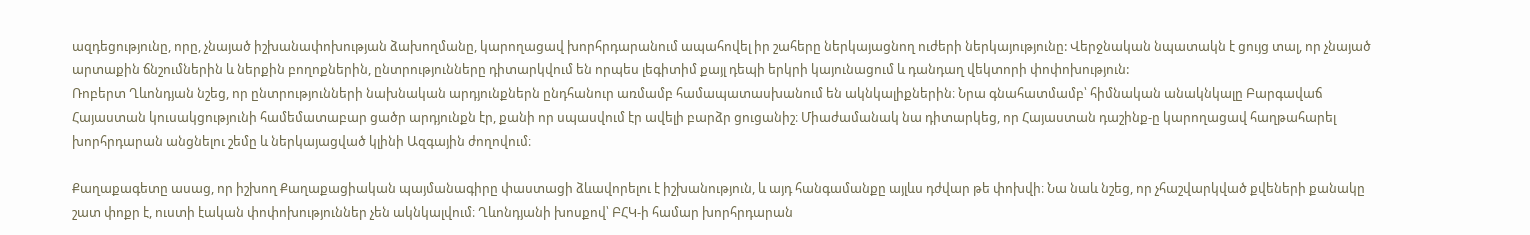ազդեցությունը, որը, չնայած իշխանափոխության ձախողմանը, կարողացավ խորհրդարանում ապահովել իր շահերը ներկայացնող ուժերի ներկայությունը: Վերջնական նպատակն է ցույց տալ, որ չնայած արտաքին ճնշումներին և ներքին բողոքներին, ընտրությունները դիտարկվում են որպես լեգիտիմ քայլ դեպի երկրի կայունացում և դանդաղ վեկտորի փոփոխություն:
Ռոբերտ Ղևոնդյան նշեց, որ ընտրությունների նախնական արդյունքներն ընդհանուր առմամբ համապատասխանում են ակնկալիքներին։ Նրա գնահատմամբ՝ հիմնական անակնկալը Բարգավաճ Հայաստան կուսակցությունի համեմատաբար ցածր արդյունքն էր, քանի որ սպասվում էր ավելի բարձր ցուցանիշ։ Միաժամանակ նա դիտարկեց, որ Հայաստան դաշինք‑ը կարողացավ հաղթահարել խորհրդարան անցնելու շեմը և ներկայացված կլինի Ազգային ժողովում։

Քաղաքագետը ասաց, որ իշխող Քաղաքացիական պայմանագիրը փաստացի ձևավորելու է իշխանություն, և այդ հանգամանքը այլևս դժվար թե փոխվի։ Նա նաև նշեց, որ չհաշվարկված քվեների քանակը շատ փոքր է, ուստի էական փոփոխություններ չեն ակնկալվում։ Ղևոնդյանի խոսքով՝ ԲՀԿ‑ի համար խորհրդարան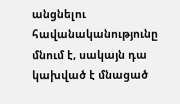անցնելու հավանականությունը մնում է, սակայն դա կախված է մնացած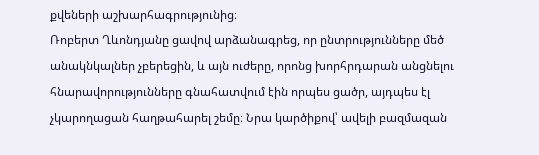քվեների աշխարհագրությունից։
Ռոբերտ Ղևոնդյանը ցավով արձանագրեց, որ ընտրությունները մեծ անակնկալներ չբերեցին, և այն ուժերը, որոնց խորհրդարան անցնելու հնարավորությունները գնահատվում էին որպես ցածր, այդպես էլ չկարողացան հաղթահարել շեմը։ Նրա կարծիքով՝ ավելի բազմազան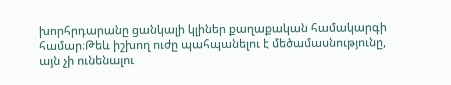խորհրդարանը ցանկալի կլիներ քաղաքական համակարգի համար։Թեև իշխող ուժը պահպանելու է մեծամասնությունը, այն չի ունենալու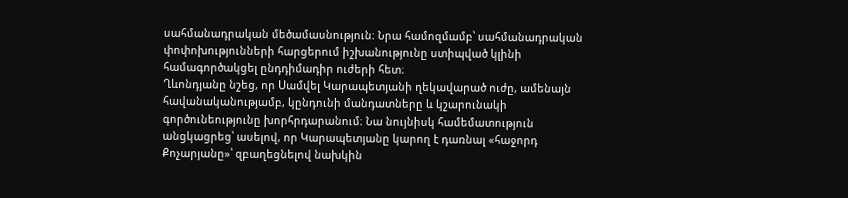սահմանադրական մեծամասնություն։ Նրա համոզմամբ՝ սահմանադրական փոփոխությունների հարցերում իշխանությունը ստիպված կլինի համագործակցել ընդդիմադիր ուժերի հետ։
Ղևոնդյանը նշեց, որ Սամվել Կարապետյանի ղեկավարած ուժը, ամենայն հավանականությամբ, կընդունի մանդատները և կշարունակի գործունեությունը խորհրդարանում։ Նա նույնիսկ համեմատություն անցկացրեց՝ ասելով, որ Կարապետյանը կարող է դառնալ «հաջորդ Քոչարյանը»՝ զբաղեցնելով նախկին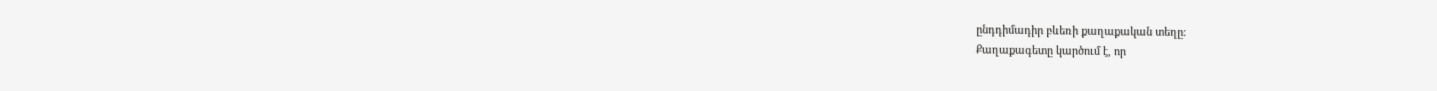ընդդիմադիր բևեռի քաղաքական տեղը։
Քաղաքագետը կարծում է, որ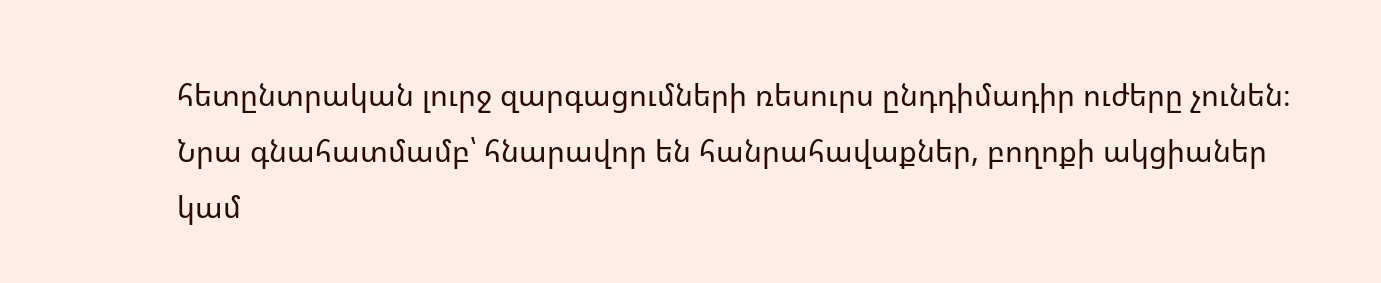հետընտրական լուրջ զարգացումների ռեսուրս ընդդիմադիր ուժերը չունեն։ Նրա գնահատմամբ՝ հնարավոր են հանրահավաքներ, բողոքի ակցիաներ կամ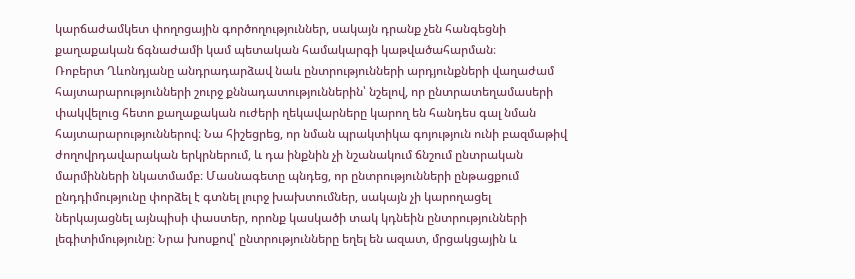կարճաժամկետ փողոցային գործողություններ, սակայն դրանք չեն հանգեցնի քաղաքական ճգնաժամի կամ պետական համակարգի կաթվածահարման։
Ռոբերտ Ղևոնդյանը անդրադարձավ նաև ընտրությունների արդյունքների վաղաժամ հայտարարությունների շուրջ քննադատություններին՝ նշելով, որ ընտրատեղամասերի փակվելուց հետո քաղաքական ուժերի ղեկավարները կարող են հանդես գալ նման հայտարարություններով։ Նա հիշեցրեց, որ նման պրակտիկա գոյություն ունի բազմաթիվ ժողովրդավարական երկրներում, և դա ինքնին չի նշանակում ճնշում ընտրական մարմինների նկատմամբ։ Մասնագետը պնդեց, որ ընտրությունների ընթացքում ընդդիմությունը փորձել է գտնել լուրջ խախտումներ, սակայն չի կարողացել ներկայացնել այնպիսի փաստեր, որոնք կասկածի տակ կդնեին ընտրությունների լեգիտիմությունը։ Նրա խոսքով՝ ընտրությունները եղել են ազատ, մրցակցային և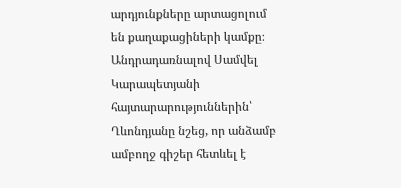արդյունքները արտացոլում են քաղաքացիների կամքը։
Անդրադառնալով Սամվել Կարապետյանի հայտարարություններին՝ Ղևոնդյանը նշեց, որ անձամբ ամբողջ գիշեր հետևել է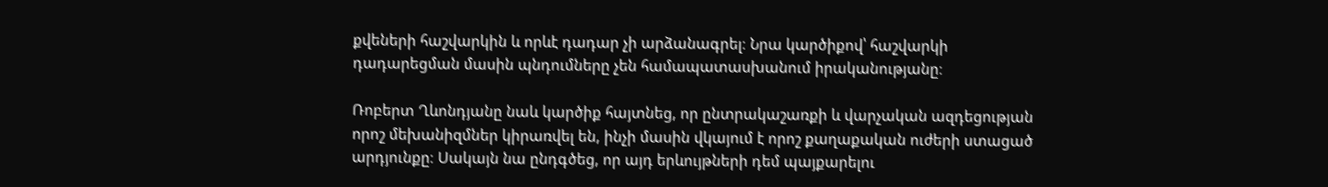քվեների հաշվարկին և որևէ դադար չի արձանագրել։ Նրա կարծիքով՝ հաշվարկի դադարեցման մասին պնդումները չեն համապատասխանում իրականությանը։

Ռոբերտ Ղևոնդյանը նաև կարծիք հայտնեց, որ ընտրակաշառքի և վարչական ազդեցության որոշ մեխանիզմներ կիրառվել են, ինչի մասին վկայում է որոշ քաղաքական ուժերի ստացած արդյունքը։ Սակայն նա ընդգծեց, որ այդ երևույթների դեմ պայքարելու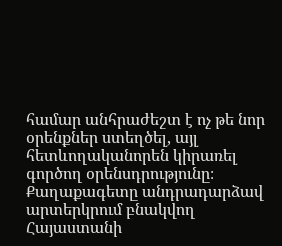համար անհրաժեշտ է ոչ թե նոր օրենքներ ստեղծել, այլ հետևողականորեն կիրառել գործող օրենսդրությունը։ Քաղաքագետը անդրադարձավ արտերկրում բնակվող Հայաստանի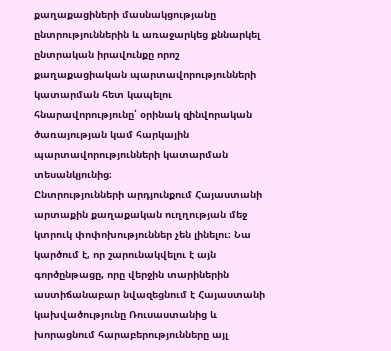քաղաքացիների մասնակցությանը ընտրություններին և առաջարկեց քննարկել ընտրական իրավունքը որոշ քաղաքացիական պարտավորությունների կատարման հետ կապելու հնարավորությունը՝ օրինակ զինվորական ծառայության կամ հարկային պարտավորությունների կատարման տեսանկյունից։
Ընտրությունների արդյունքում Հայաստանի արտաքին քաղաքական ուղղության մեջ կտրուկ փոփոխություններ չեն լինելու։ Նա կարծում է, որ շարունակվելու է այն գործընթացը, որը վերջին տարիներին աստիճանաբար նվազեցնում է Հայաստանի կախվածությունը Ռուսաստանից և խորացնում հարաբերությունները այլ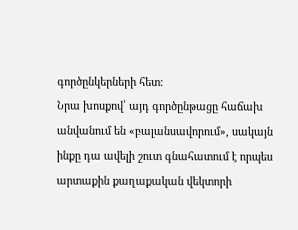գործընկերների հետ։
Նրա խոսքով՝ այդ գործընթացը հաճախ անվանում են «բալանսավորում», սակայն ինքը դա ավելի շուտ գնահատում է որպես արտաքին քաղաքական վեկտորի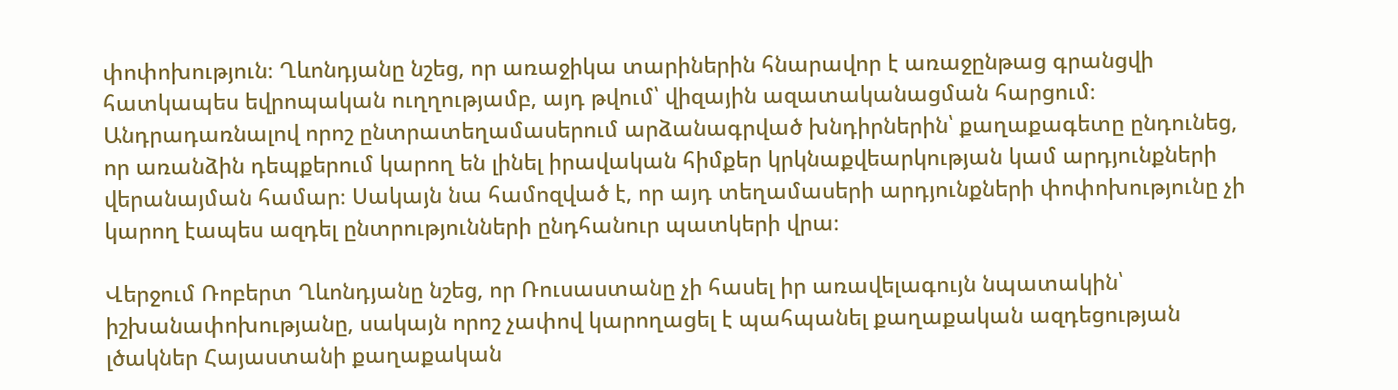փոփոխություն։ Ղևոնդյանը նշեց, որ առաջիկա տարիներին հնարավոր է առաջընթաց գրանցվի հատկապես եվրոպական ուղղությամբ, այդ թվում՝ վիզային ազատականացման հարցում։
Անդրադառնալով որոշ ընտրատեղամասերում արձանագրված խնդիրներին՝ քաղաքագետը ընդունեց, որ առանձին դեպքերում կարող են լինել իրավական հիմքեր կրկնաքվեարկության կամ արդյունքների վերանայման համար։ Սակայն նա համոզված է, որ այդ տեղամասերի արդյունքների փոփոխությունը չի կարող էապես ազդել ընտրությունների ընդհանուր պատկերի վրա։

Վերջում Ռոբերտ Ղևոնդյանը նշեց, որ Ռուսաստանը չի հասել իր առավելագույն նպատակին՝ իշխանափոխությանը, սակայն որոշ չափով կարողացել է պահպանել քաղաքական ազդեցության լծակներ Հայաստանի քաղաքական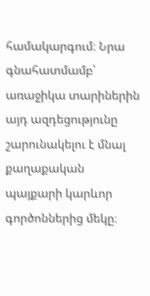համակարգում։ Նրա գնահատմամբ՝ առաջիկա տարիներին այդ ազդեցությունը շարունակելու է մնալ քաղաքական պայքարի կարևոր գործոններից մեկը։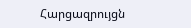Հարցազրույցն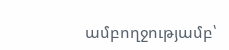ամբողջությամբ՝